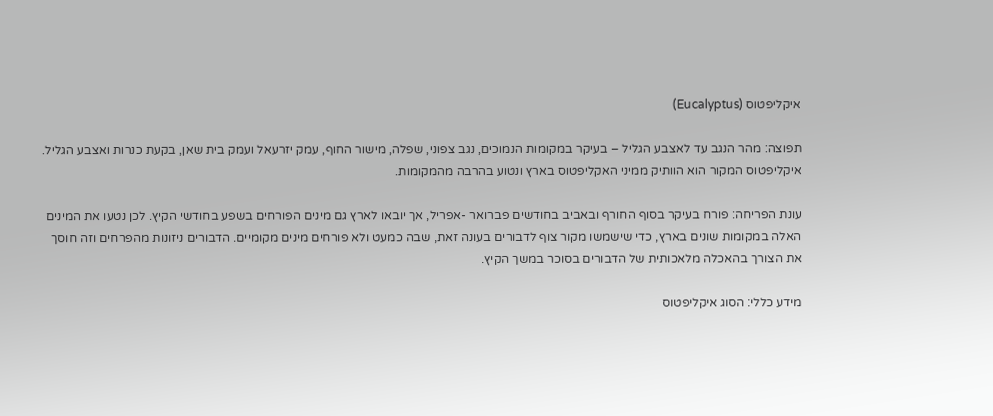איקליפטוס (Eucalyptus)

תפוצה: מהר הנגב עד לאצבע הגליל – בעיקר במקומות הנמוכים, נגב צפוני, שפלה, מישור החוף, עמק יזרעאל ועמק בית שאן, בקעת כנרות ואצבע הגליל. איקליפטוס המקור הוא הוותיק ממיני האקליפטוס בארץ ונטוע בהרבה מהמקומות.

עונת הפריחה: פורח בעיקר בסוף החורף ובאביב בחודשים פברואר -אפריל, אך יובאו לארץ גם מינים הפורחים בשפע בחודשי הקיץ. לכן נטעו את המינים האלה במקומות שונים בארץ, כדי שישמשו מקור צוף לדבורים בעונה זאת, שבה כמעט ולא פורחים מינים מקומיים. הדבורים ניזונות מהפרחים וזה חוסך את הצורך בהאכלה מלאכותית של הדבורים בסוכר במשך הקיץ.

מידע כללי: הסוג איקליפטוס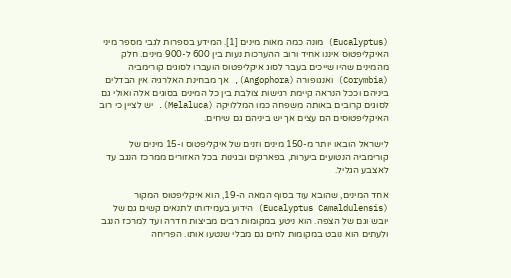(Eucalyptus) מונה כמה מאות מינים [1]. המידע בספרות לגבי מספר מיני האיקליפטוס איננו אחיד ורוב ההערכות נעות בין 600 ל-900 מינים. חלק מהמינים שהיו שייכים בעבר לסוג איקליפטוס הועברו לסוגים קורימביה (Corymbia) ואנגופורה (Angophora), אך מבחינת האלרגיה אין הבדלים ביניהם וככל הנראה קיימת רגישות צולבת בין כל המינים בסוגים אלה ואולי גם לסוגים קרובים באותה משפחה כמו המללויקה (Melaluca). יש לציין כי רוב האיקליפטוסים הם עצים אך יש ביניהם גם שיחים.

לישראל הובאו יותר מ-150 מינים וזנים של איקליפטוס ו-15 מינים של קורימביה הנטועים ביערות, בפארקים ובגינות בכל האזורים ממרכז הנגב עד לאצבע הגליל.

אחד המינים, שהובא עוד בסוף המאה ה-19, הוא איקליפטוס המקור (Eucalyptus Camaldulensis) הידוע בעמידותו לתנאים קשים גם של יובש וגם של הצפה. הוא ניטע במקומות רבים מביצות חדרה ועד למרכז הנגב ולעתים הוא נובט במקומות לחים גם מבלי שנטעו אותו. הפריחה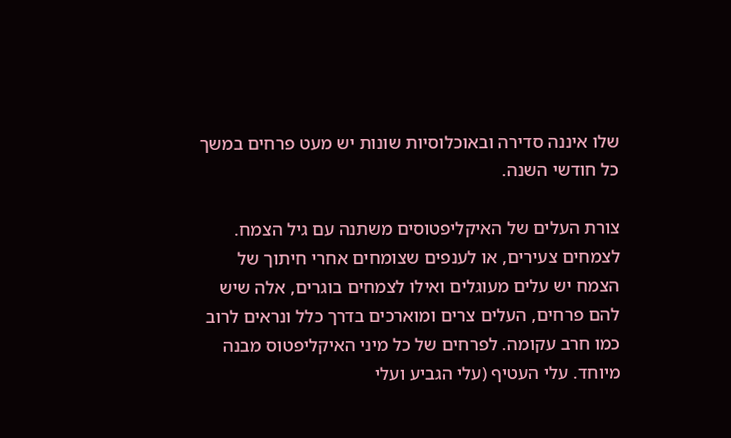שלו איננה סדירה ובאוכלוסיות שונות יש מעט פרחים במשך כל חודשי השנה.

צורת העלים של האיקליפטוסים משתנה עם גיל הצמח. לצמחים צעירים, או לענפים שצומחים אחרי חיתוך של הצמח יש עלים מעוגלים ואילו לצמחים בוגרים, אלה שיש להם פרחים, העלים צרים ומוארכים בדרך כלל ונראים לרוב כמו חרב עקומה. לפרחים של כל מיני האיקליפטוס מבנה מיוחד. עלי העטיף (עלי הגביע ועלי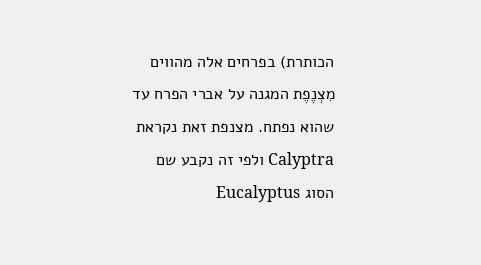הכותרת) בפרחים אלה מהווים מִצְנֶפֶת המגנה על אברי הפרח עד שהוא נפתח. מצנפת זאת נקראת Calyptra ולפי זה נקבע שם הסוג Eucalyptus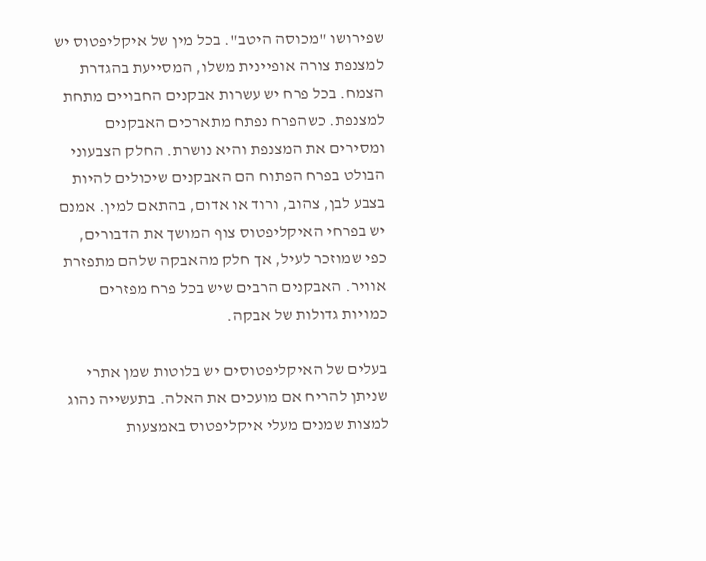שפירושו "מכוסה היטב". בכל מין של איקליפטוס יש למצנפת צורה אופיינית משלו, המסייעת בהגדרת הצמח. בכל פרח יש עשרות אבקנים החבויים מתחת למצנפת. כשהפרח נפתח מתארכים האבקנים ומסירים את המצנפת והיא נושרת. החלק הצבעוני הבולט בפרח הפתוח הם האבקנים שיכולים להיות בצבע לבן, צהוב, ורוד או אדום, בהתאם למין. אמנם יש בפרחי האיקליפטוס צוף המושך את הדבורים, כפי שמוזכר לעיל, אך חלק מהאבקה שלהם מתפזרת אוויר. האבקנים הרבים שיש בכל פרח מפזרים כמויות גדולות של אבקה.

בעלים של האיקליפטוסים יש בלוטות שמן אתרי שניתן להריח אם מועכים את האלה. בתעשייה נהוג למצות שמנים מעלי איקליפטוס באמצעות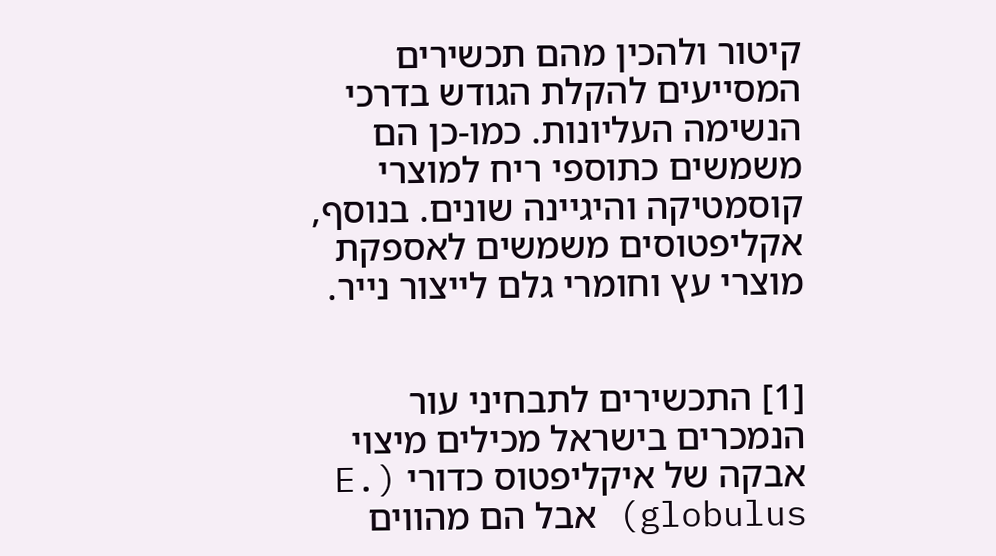קיטור ולהכין מהם תכשירים המסייעים להקלת הגודש בדרכי הנשימה העליונות. כמו-כן הם משמשים כתוספי ריח למוצרי קוסמטיקה והיגיינה שונים. בנוסף, אקליפטוסים משמשים לאספקת מוצרי עץ וחומרי גלם לייצור נייר.


[1] התכשירים לתבחיני עור הנמכרים בישראל מכילים מיצוי אבקה של איקליפטוס כדורי (E. globulus) אבל הם מהווים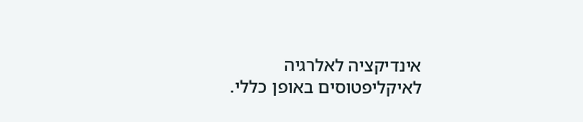אינדיקציה לאלרגיה לאיקליפטוסים באופן כללי.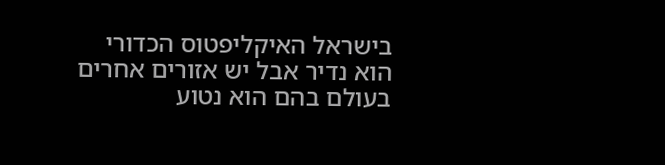בישראל האיקליפטוס הכדורי הוא נדיר אבל יש אזורים אחרים בעולם בהם הוא נטוע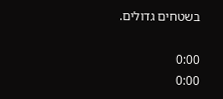בשטחים גדולים.

0:00
0:00